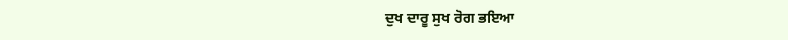ਦੁਖ ਦਾਰੂ ਸੁਖ ਰੋਗ ਭਇਆ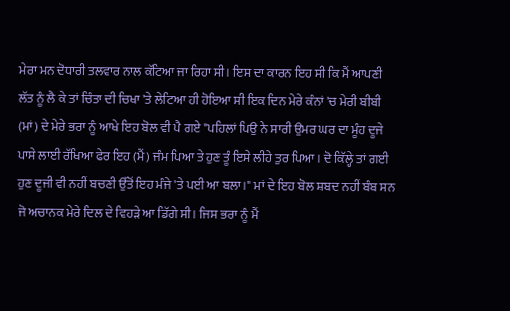ਮੇਰਾ ਮਨ ਦੋਧਾਰੀ ਤਲਵਾਰ ਨਾਲ ਕੱਟਿਆ ਜਾ ਰਿਹਾ ਸੀ। ਇਸ ਦਾ ਕਾਰਨ ਇਹ ਸੀ ਕਿ ਮੈਂ ਆਪਣੀ ਲੱਤ ਨੂੰ ਲੈ ਕੇ ਤਾਂ ਚਿੰਤਾ ਦੀ ਚਿਖਾ 'ਤੇ ਲੇਟਿਆ ਹੀ ਹੋਇਆ ਸੀ ਇਕ ਦਿਨ ਮੇਰੇ ਕੰਨਾਂ 'ਚ ਮੇਰੀ ਬੀਬੀ (ਮਾਂ) ਦੇ ਮੇਰੇ ਭਰਾ ਨੂੰ ਆਖੇ ਇਹ ਬੋਲ ਵੀ ਪੈ ਗਏ "ਪਹਿਲਾਂ ਪਿਉ ਨੇ ਸਾਰੀ ਉਮਰ ਘਰ ਦਾ ਮੂੰਹ ਦੂਜੇ ਪਾਸੇ ਲਾਈ ਰੱਖਿਆ ਫੇਰ ਇਹ (ਮੈਂ) ਜੰਮ ਪਿਆ ਤੇ ਹੁਣ ਤੂੰ ਇਸੇ ਲੀਹੇ ਤੁਰ ਪਿਆ। ਦੋ ਕਿੱਲ੍ਹੇ ਤਾਂ ਗਈ ਹੁਣ ਦੂਜੀ ਵੀ ਨਹੀਂ ਬਚਣੀ ਉੱਤੋਂ ਇਹ ਮੰਜੇ 'ਤੇ ਪਈ ਆ ਬਲਾ।" ਮਾਂ ਦੇ ਇਹ ਬੋਲ ਸ਼ਬਦ ਨਹੀਂ ਬੰਬ ਸਨ ਜੋ ਅਚਾਨਕ ਮੇਰੇ ਦਿਲ ਦੇ ਵਿਹੜੇ ਆ ਡਿੱਗੇ ਸੀ। ਜਿਸ ਭਰਾ ਨੂੰ ਮੈਂ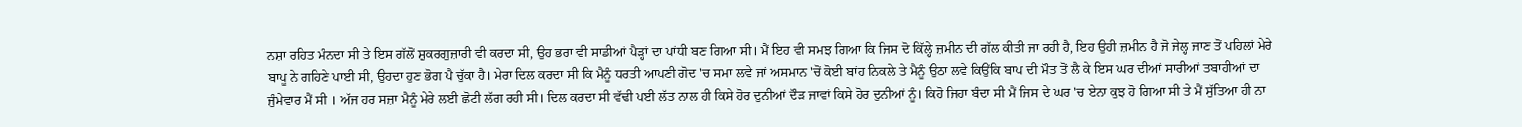ਨਸ਼ਾ ਰਹਿਤ ਮੰਨਦਾ ਸੀ ਤੇ ਇਸ ਗੱਲੋਂ ਸ਼ੁਕਰਗੁਜ਼ਾਰੀ ਵੀ ਕਰਦਾ ਸੀ, ਉਹ ਭਰਾ ਵੀ ਸਾਡੀਆਂ ਪੈੜ੍ਹਾਂ ਦਾ ਪਾਂਧੀ ਬਣ ਗਿਆ ਸੀ। ਮੈਂ ਇਹ ਵੀ ਸਮਝ ਗਿਆ ਕਿ ਜਿਸ ਦੋ ਕਿੱਲ੍ਹੇ ਜ਼ਮੀਨ ਦੀ ਗੱਲ ਕੀਤੀ ਜਾ ਰਹੀ ਹੈ, ਇਹ ਉਹੀ ਜ਼ਮੀਨ ਹੈ ਜੋ ਜੇਲ੍ਹ ਜਾਣ ਤੋਂ ਪਹਿਲਾਂ ਮੇਰੇ ਬਾਪੂ ਨੇ ਗਹਿਣੇ ਪਾਈ ਸੀ, ਉਹਦਾ ਹੁਣ ਭੋਗ ਪੈ ਚੁੱਕਾ ਹੈ। ਮੇਰਾ ਦਿਲ ਕਰਦਾ ਸੀ ਕਿ ਮੈਨੂੰ ਧਰਤੀ ਆਪਣੀ ਗੋਦ 'ਚ ਸਮਾ ਲਵੇ ਜਾਂ ਅਸਮਾਨ 'ਚੋਂ ਕੋਈ ਬਾਂਹ ਨਿਕਲੇ ਤੇ ਮੈਨੂੰ ਉਠਾ ਲਵੇ ਕਿਉਂਕਿ ਬਾਪ ਦੀ ਮੌਤ ਤੋਂ ਲੈ ਕੇ ਇਸ ਘਰ ਦੀਆਂ ਸਾਰੀਆਂ ਤਬਾਹੀਆਂ ਦਾ ਜੁੰਮੇਵਾਰ ਮੈਂ ਸੀ । ਅੱਜ ਹਰ ਸਜ਼ਾ ਮੈਨੂੰ ਮੇਰੇ ਲਈ ਛੋਟੀ ਲੱਗ ਰਹੀ ਸੀ। ਦਿਲ ਕਰਦਾ ਸੀ ਵੱਢੀ ਪਈ ਲੱਤ ਨਾਲ ਹੀ ਕਿਸੇ ਹੋਰ ਦੁਨੀਆਂ ਦੌੜ ਜਾਵਾਂ ਕਿਸੇ ਹੋਰ ਦੁਨੀਆਂ ਨੂੰ। ਕਿਹੋ ਜਿਹਾ ਬੰਦਾ ਸੀ ਮੈਂ ਜਿਸ ਦੇ ਘਰ 'ਚ ਏਨਾ ਕੁਝ ਹੋ ਗਿਆ ਸੀ ਤੇ ਮੈਂ ਸੁੱਤਿਆ ਹੀ ਨਾ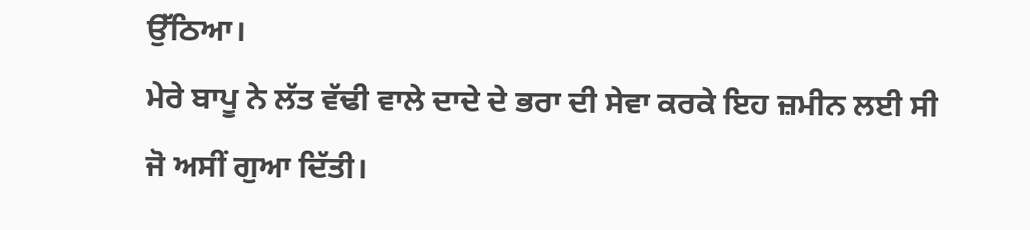ਉੱਠਿਆ।
ਮੇਰੇ ਬਾਪੂ ਨੇ ਲੱਤ ਵੱਢੀ ਵਾਲੇ ਦਾਦੇ ਦੇ ਭਰਾ ਦੀ ਸੇਵਾ ਕਰਕੇ ਇਹ ਜ਼ਮੀਨ ਲਈ ਸੀ ਜੋ ਅਸੀਂ ਗੁਆ ਦਿੱਤੀ।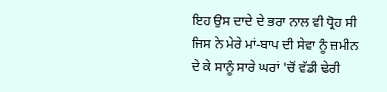ਇਹ ਉਸ ਦਾਦੇ ਦੇ ਭਰਾ ਨਾਲ ਵੀ ਧ੍ਰੋਹ ਸੀ ਜਿਸ ਨੇ ਮੇਰੇ ਮਾਂ-ਬਾਪ ਦੀ ਸੇਵਾ ਨੂੰ ਜ਼ਮੀਨ ਦੇ ਕੇ ਸਾਨੂੰ ਸਾਰੇ ਘਰਾਂ 'ਚੋਂ ਵੱਡੀ ਢੇਰੀ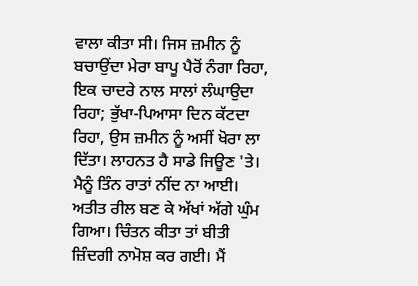ਵਾਲਾ ਕੀਤਾ ਸੀ। ਜਿਸ ਜ਼ਮੀਨ ਨੂੰ ਬਚਾਉਂਦਾ ਮੇਰਾ ਬਾਪੂ ਪੈਰੋਂ ਨੰਗਾ ਰਿਹਾ, ਇਕ ਚਾਦਰੇ ਨਾਲ ਸਾਲਾਂ ਲੰਘਾਉਦਾ ਰਿਹਾ; ਭੁੱਖਾ-ਪਿਆਸਾ ਦਿਨ ਕੱਟਦਾ ਰਿਹਾ, ਉਸ ਜ਼ਮੀਨ ਨੂੰ ਅਸੀਂ ਖੋਰਾ ਲਾ ਦਿੱਤਾ। ਲਾਹਨਤ ਹੈ ਸਾਡੇ ਜਿਊਣ 'ਤੇ। ਮੈਨੂੰ ਤਿੰਨ ਰਾਤਾਂ ਨੀਂਦ ਨਾ ਆਈ। ਅਤੀਤ ਰੀਲ ਬਣ ਕੇ ਅੱਖਾਂ ਅੱਗੇ ਘੁੰਮ ਗਿਆ। ਚਿੰਤਨ ਕੀਤਾ ਤਾਂ ਬੀਤੀ ਜ਼ਿੰਦਗੀ ਨਾਮੋਸ਼ ਕਰ ਗਈ। ਮੈਂ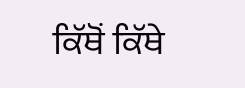ਕਿੱਥੋਂ ਕਿੱਥੇ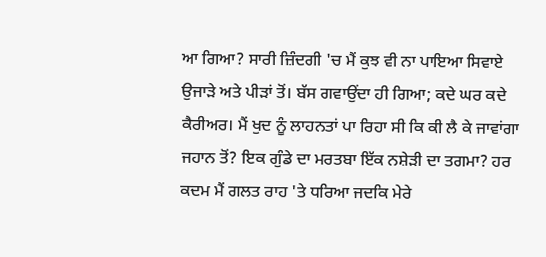ਆ ਗਿਆ? ਸਾਰੀ ਜ਼ਿੰਦਗੀ 'ਚ ਮੈਂ ਕੁਝ ਵੀ ਨਾ ਪਾਇਆ ਸਿਵਾਏ ਉਜਾੜੇ ਅਤੇ ਪੀੜਾਂ ਤੋਂ। ਬੱਸ ਗਵਾਉਂਦਾ ਹੀ ਗਿਆ; ਕਦੇ ਘਰ ਕਦੇ ਕੈਰੀਅਰ। ਮੈਂ ਖੁਦ ਨੂੰ ਲਾਹਨਤਾਂ ਪਾ ਰਿਹਾ ਸੀ ਕਿ ਕੀ ਲੈ ਕੇ ਜਾਵਾਂਗਾ ਜਹਾਨ ਤੋਂ? ਇਕ ਗੁੰਡੇ ਦਾ ਮਰਤਬਾ ਇੱਕ ਨਸ਼ੇੜੀ ਦਾ ਤਗਮਾ? ਹਰ ਕਦਮ ਮੈਂ ਗਲਤ ਰਾਹ 'ਤੇ ਧਰਿਆ ਜਦਕਿ ਮੇਰੇ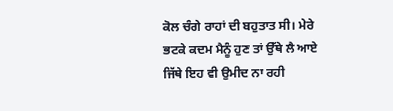ਕੋਲ ਚੰਗੇ ਰਾਹਾਂ ਦੀ ਬਹੁਤਾਤ ਸੀ। ਮੇਰੇ ਭਟਕੇ ਕਦਮ ਮੈਨੂੰ ਹੁਣ ਤਾਂ ਉੱਥੇ ਲੈ ਆਏ ਜਿੱਥੇ ਇਹ ਵੀ ਉਮੀਦ ਨਾ ਰਹੀ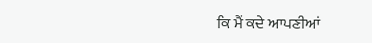ਕਿ ਮੈਂ ਕਦੇ ਆਪਣੀਆਂ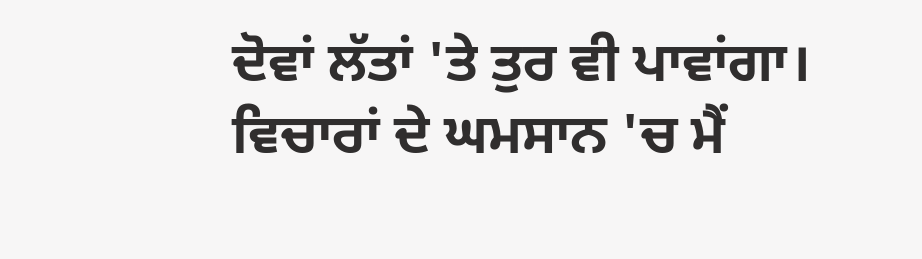ਦੋਵਾਂ ਲੱਤਾਂ 'ਤੇ ਤੁਰ ਵੀ ਪਾਵਾਂਗਾ। ਵਿਚਾਰਾਂ ਦੇ ਘਮਸਾਨ 'ਚ ਮੈਂ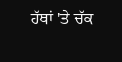ਹੱਥਾਂ 'ਤੇ ਚੱਕ